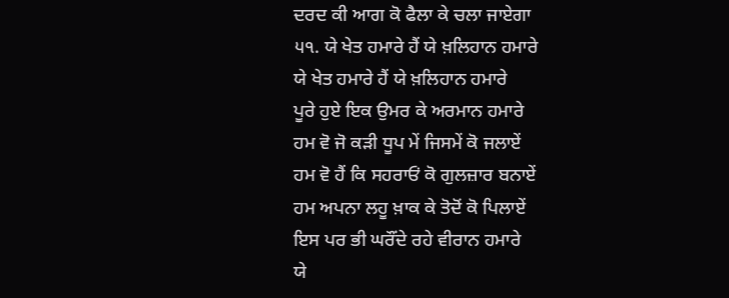ਦਰਦ ਕੀ ਆਗ ਕੋ ਫੈਲਾ ਕੇ ਚਲਾ ਜਾਏਗਾ
੫੧. ਯੇ ਖੇਤ ਹਮਾਰੇ ਹੈਂ ਯੇ ਖ਼ਲਿਹਾਨ ਹਮਾਰੇ
ਯੇ ਖੇਤ ਹਮਾਰੇ ਹੈਂ ਯੇ ਖ਼ਲਿਹਾਨ ਹਮਾਰੇ
ਪੂਰੇ ਹੁਏ ਇਕ ਉਮਰ ਕੇ ਅਰਮਾਨ ਹਮਾਰੇ
ਹਮ ਵੋ ਜੋ ਕੜੀ ਧੂਪ ਮੇਂ ਜਿਸਮੇਂ ਕੋ ਜਲਾਏਂ
ਹਮ ਵੋ ਹੈਂ ਕਿ ਸਹਰਾਓਂ ਕੋ ਗੁਲਜ਼ਾਰ ਬਨਾਏਂ
ਹਮ ਅਪਨਾ ਲਹੂ ਖ਼ਾਕ ਕੇ ਤੋਦੋਂ ਕੋ ਪਿਲਾਏਂ
ਇਸ ਪਰ ਭੀ ਘਰੌਂਦੇ ਰਹੇ ਵੀਰਾਨ ਹਮਾਰੇ
ਯੇ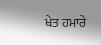ਖੇਤ ਹਮਾਰੇ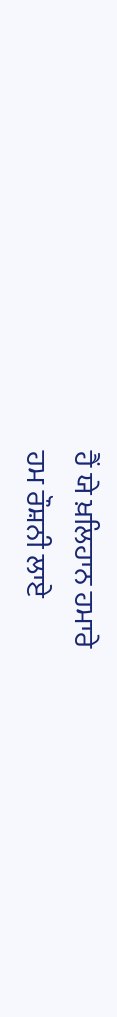ਹੈਂ ਯੇ ਖ਼ਲਿਹਾਨ ਹਮਾਰੇ
ਹਮ ਰੌਸ਼ਨੀ ਲਾਏ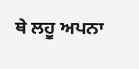ਥੇ ਲਹੂ ਅਪਨਾ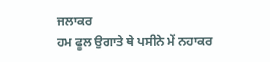ਜਲਾਕਰ
ਹਮ ਫੂਲ ਉਗਾਤੇ ਥੇ ਪਸੀਨੇ ਮੇਂ ਨਹਾਕਰ